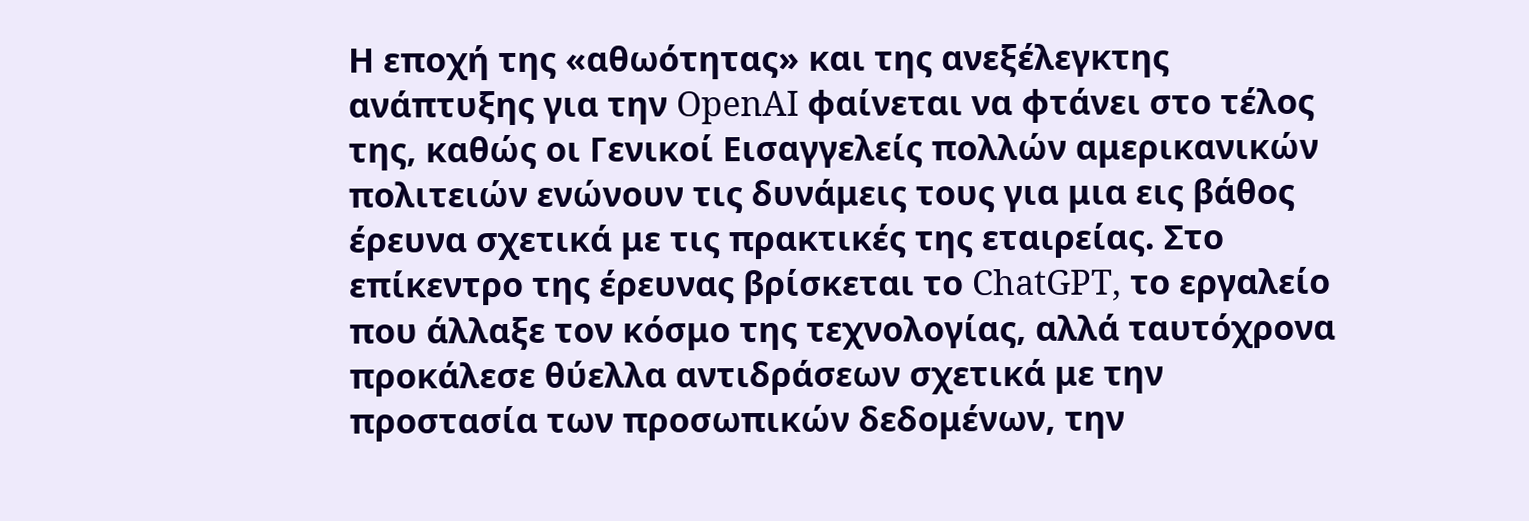Η εποχή της «αθωότητας» και της ανεξέλεγκτης ανάπτυξης για την OpenAI φαίνεται να φτάνει στο τέλος της, καθώς οι Γενικοί Εισαγγελείς πολλών αμερικανικών πολιτειών ενώνουν τις δυνάμεις τους για μια εις βάθος έρευνα σχετικά με τις πρακτικές της εταιρείας. Στο επίκεντρο της έρευνας βρίσκεται το ChatGPT, το εργαλείο που άλλαξε τον κόσμο της τεχνολογίας, αλλά ταυτόχρονα προκάλεσε θύελλα αντιδράσεων σχετικά με την προστασία των προσωπικών δεδομένων, την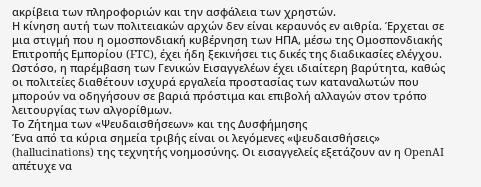ακρίβεια των πληροφοριών και την ασφάλεια των χρηστών.
Η κίνηση αυτή των πολιτειακών αρχών δεν είναι κεραυνός εν αιθρία. Έρχεται σε μια στιγμή που η ομοσπονδιακή κυβέρνηση των ΗΠΑ, μέσω της Ομοσπονδιακής Επιτροπής Εμπορίου (FTC), έχει ήδη ξεκινήσει τις δικές της διαδικασίες ελέγχου. Ωστόσο, η παρέμβαση των Γενικών Εισαγγελέων έχει ιδιαίτερη βαρύτητα, καθώς οι πολιτείες διαθέτουν ισχυρά εργαλεία προστασίας των καταναλωτών που μπορούν να οδηγήσουν σε βαριά πρόστιμα και επιβολή αλλαγών στον τρόπο λειτουργίας των αλγορίθμων.
Το Ζήτημα των «Ψευδαισθήσεων» και της Δυσφήμησης
Ένα από τα κύρια σημεία τριβής είναι οι λεγόμενες «ψευδαισθήσεις» (hallucinations) της τεχνητής νοημοσύνης. Οι εισαγγελείς εξετάζουν αν η OpenAI απέτυχε να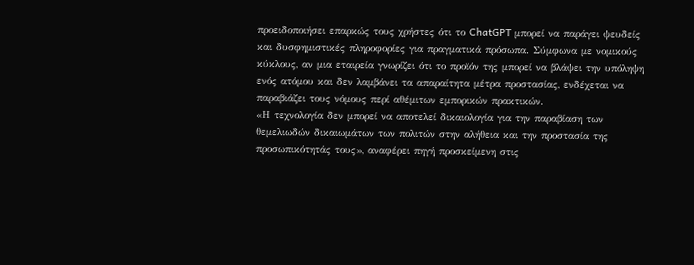προειδοποιήσει επαρκώς τους χρήστες ότι το ChatGPT μπορεί να παράγει ψευδείς και δυσφημιστικές πληροφορίες για πραγματικά πρόσωπα. Σύμφωνα με νομικούς κύκλους, αν μια εταιρεία γνωρίζει ότι το προϊόν της μπορεί να βλάψει την υπόληψη ενός ατόμου και δεν λαμβάνει τα απαραίτητα μέτρα προστασίας, ενδέχεται να παραβιάζει τους νόμους περί αθέμιτων εμπορικών πρακτικών.
«Η τεχνολογία δεν μπορεί να αποτελεί δικαιολογία για την παραβίαση των θεμελιωδών δικαιωμάτων των πολιτών στην αλήθεια και την προστασία της προσωπικότητάς τους», αναφέρει πηγή προσκείμενη στις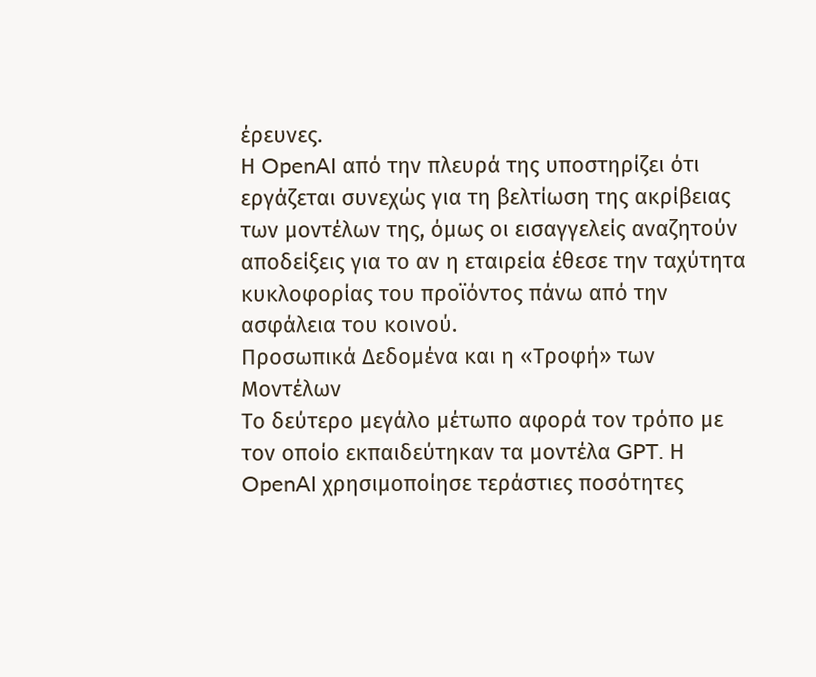έρευνες.
Η OpenAI από την πλευρά της υποστηρίζει ότι εργάζεται συνεχώς για τη βελτίωση της ακρίβειας των μοντέλων της, όμως οι εισαγγελείς αναζητούν αποδείξεις για το αν η εταιρεία έθεσε την ταχύτητα κυκλοφορίας του προϊόντος πάνω από την ασφάλεια του κοινού.
Προσωπικά Δεδομένα και η «Τροφή» των Μοντέλων
Το δεύτερο μεγάλο μέτωπο αφορά τον τρόπο με τον οποίο εκπαιδεύτηκαν τα μοντέλα GPT. Η OpenAI χρησιμοποίησε τεράστιες ποσότητες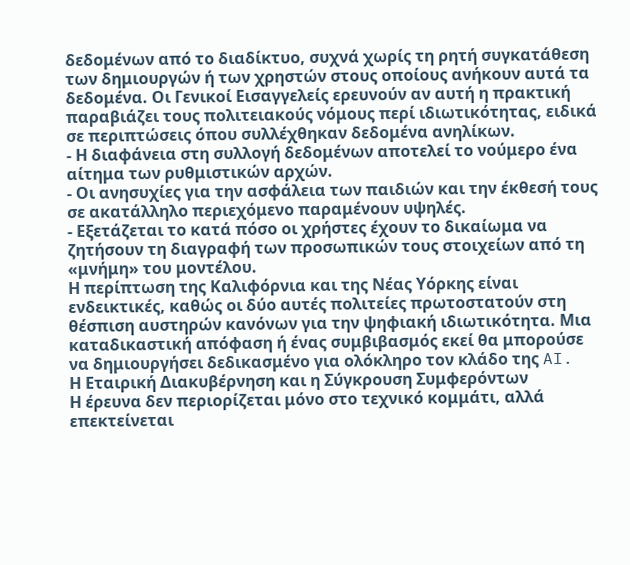δεδομένων από το διαδίκτυο, συχνά χωρίς τη ρητή συγκατάθεση των δημιουργών ή των χρηστών στους οποίους ανήκουν αυτά τα δεδομένα. Οι Γενικοί Εισαγγελείς ερευνούν αν αυτή η πρακτική παραβιάζει τους πολιτειακούς νόμους περί ιδιωτικότητας, ειδικά σε περιπτώσεις όπου συλλέχθηκαν δεδομένα ανηλίκων.
- Η διαφάνεια στη συλλογή δεδομένων αποτελεί το νούμερο ένα αίτημα των ρυθμιστικών αρχών.
- Οι ανησυχίες για την ασφάλεια των παιδιών και την έκθεσή τους σε ακατάλληλο περιεχόμενο παραμένουν υψηλές.
- Εξετάζεται το κατά πόσο οι χρήστες έχουν το δικαίωμα να ζητήσουν τη διαγραφή των προσωπικών τους στοιχείων από τη «μνήμη» του μοντέλου.
Η περίπτωση της Καλιφόρνια και της Νέας Υόρκης είναι ενδεικτικές, καθώς οι δύο αυτές πολιτείες πρωτοστατούν στη θέσπιση αυστηρών κανόνων για την ψηφιακή ιδιωτικότητα. Μια καταδικαστική απόφαση ή ένας συμβιβασμός εκεί θα μπορούσε να δημιουργήσει δεδικασμένο για ολόκληρο τον κλάδο της AI.
Η Εταιρική Διακυβέρνηση και η Σύγκρουση Συμφερόντων
Η έρευνα δεν περιορίζεται μόνο στο τεχνικό κομμάτι, αλλά επεκτείνεται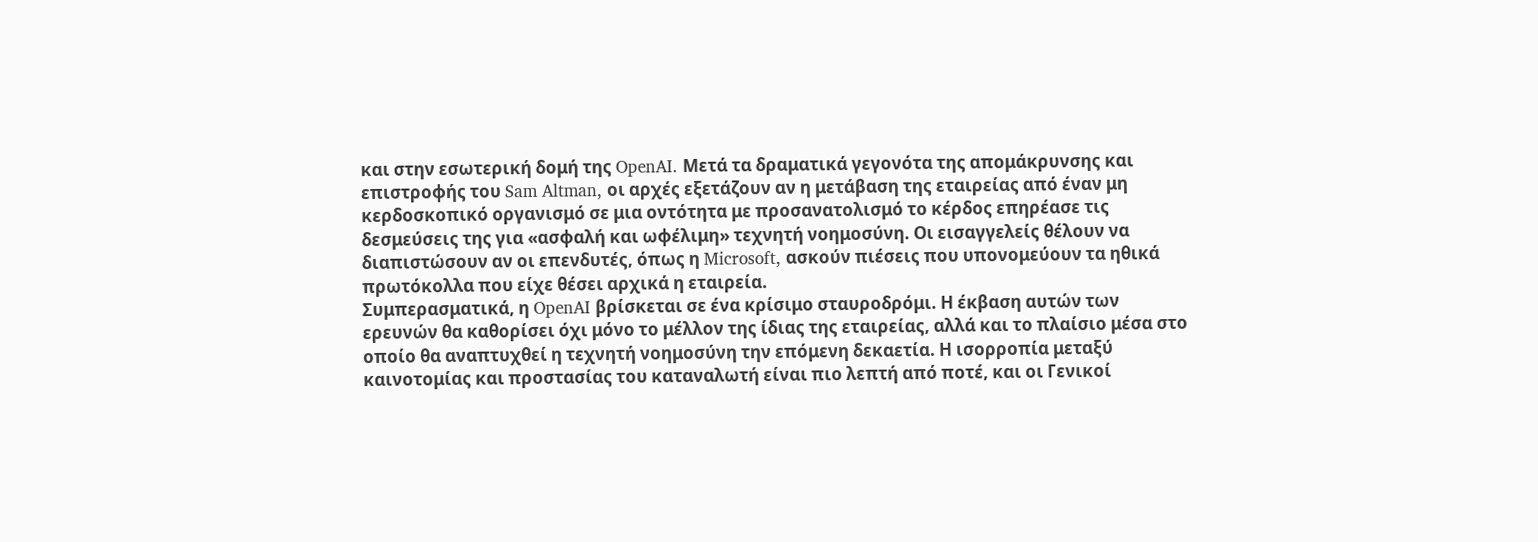και στην εσωτερική δομή της OpenAI. Μετά τα δραματικά γεγονότα της απομάκρυνσης και επιστροφής του Sam Altman, οι αρχές εξετάζουν αν η μετάβαση της εταιρείας από έναν μη κερδοσκοπικό οργανισμό σε μια οντότητα με προσανατολισμό το κέρδος επηρέασε τις δεσμεύσεις της για «ασφαλή και ωφέλιμη» τεχνητή νοημοσύνη. Οι εισαγγελείς θέλουν να διαπιστώσουν αν οι επενδυτές, όπως η Microsoft, ασκούν πιέσεις που υπονομεύουν τα ηθικά πρωτόκολλα που είχε θέσει αρχικά η εταιρεία.
Συμπερασματικά, η OpenAI βρίσκεται σε ένα κρίσιμο σταυροδρόμι. Η έκβαση αυτών των ερευνών θα καθορίσει όχι μόνο το μέλλον της ίδιας της εταιρείας, αλλά και το πλαίσιο μέσα στο οποίο θα αναπτυχθεί η τεχνητή νοημοσύνη την επόμενη δεκαετία. Η ισορροπία μεταξύ καινοτομίας και προστασίας του καταναλωτή είναι πιο λεπτή από ποτέ, και οι Γενικοί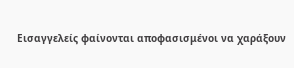Εισαγγελείς φαίνονται αποφασισμένοι να χαράξουν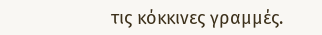τις κόκκινες γραμμές.